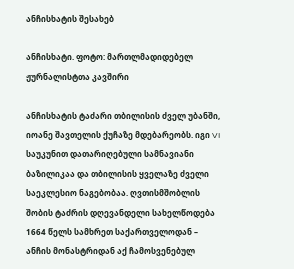ანჩისხატის შესახებ

ანჩისხატი. ფოტო: მართლმადიდებელ ჟურნალისტთა კავშირი

ანჩისხატის ტაძარი თბილისის ძველ უბანში, იოანე შავთელის ქუჩაზე მდებარეობს. იგი VI საუკუნით დათარიღებული სამნავიანი ბაზილიკაა და თბილისის ყველაზე ძველი საეკლესიო ნაგებობაა. ღვთისმშობლის შობის ტაძრის დღევანდელი სახელწოდება 1664 წელს სამხრეთ საქართველოდან – ანჩის მონასტრიდან აქ ჩამოსვენებულ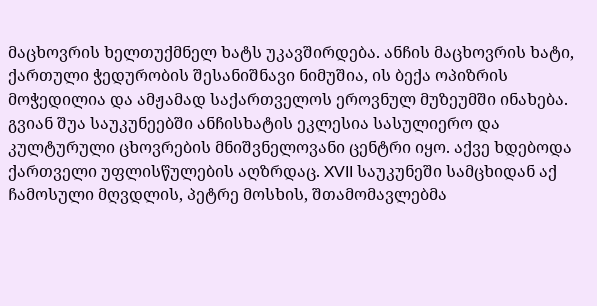მაცხოვრის ხელთუქმნელ ხატს უკავშირდება. ანჩის მაცხოვრის ხატი, ქართული ჭედურობის შესანიშნავი ნიმუშია, ის ბექა ოპიზრის მოჭედილია და ამჟამად საქართველოს ეროვნულ მუზეუმში ინახება. გვიან შუა საუკუნეებში ანჩისხატის ეკლესია სასულიერო და კულტურული ცხოვრების მნიშვნელოვანი ცენტრი იყო. აქვე ხდებოდა ქართველი უფლისწულების აღზრდაც. XVII საუკუნეში სამცხიდან აქ ჩამოსული მღვდლის, პეტრე მოსხის, შთამომავლებმა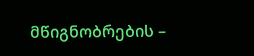მწიგნობრების –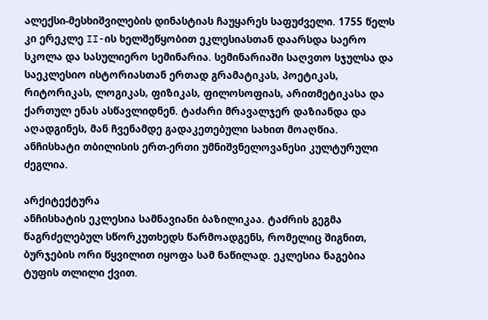ალექსი-მესხიშვილების დინასტიას ჩაუყარეს საფუძველი. 1755 წელს კი ერეკლე II-ის ხელშეწყობით ეკლესიასთან დაარსდა საერო სკოლა და სასულიერო სემინარია. სემინარიაში საღვთო სჯულსა და საეკლესიო ისტორიასთან ერთად გრამატიკას, პოეტიკას, რიტორიკას, ლოგიკას, ფიზიკას, ფილოსოფიას, არითმეტიკასა და ქართულ ენას ასწავლიდნენ. ტაძარი მრავალჯერ დაზიანდა და აღადგინეს, მან ჩვენამდე გადაკეთებული სახით მოაღწია. ანჩისხატი თბილისის ერთ-ერთი უმნიშვნელოვანესი კულტურული ძეგლია.

არქიტექტურა
ანჩისხატის ეკლესია სამნავიანი ბაზილიკაა. ტაძრის გეგმა წაგრძელებულ სწორკუთხედს წარმოადგენს, რომელიც შიგნით, ბურჯების ორი წყვილით იყოფა სამ ნაწილად. ეკლესია ნაგებია ტუფის თლილი ქვით.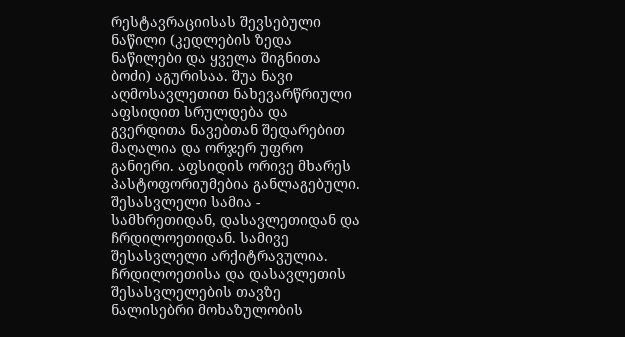რესტავრაციისას შევსებული ნაწილი (კედლების ზედა ნაწილები და ყველა შიგნითა ბოძი) აგურისაა. შუა ნავი აღმოსავლეთით ნახევარწრიული აფსიდით სრულდება და გვერდითა ნავებთან შედარებით მაღალია და ორჯერ უფრო განიერი. აფსიდის ორივე მხარეს პასტოფორიუმებია განლაგებული. შესასვლელი სამია - სამხრეთიდან, დასავლეთიდან და ჩრდილოეთიდან. სამივე შესასვლელი არქიტრავულია. ჩრდილოეთისა და დასავლეთის შესასვლელების თავზე ნალისებრი მოხაზულობის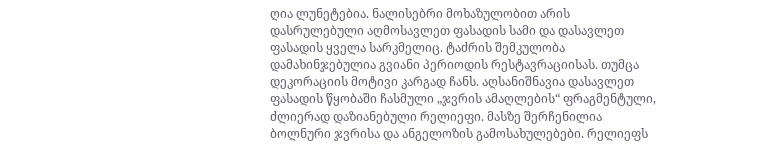ღია ლუნეტებია. ნალისებრი მოხაზულობით არის დასრულებული აღმოსავლეთ ფასადის სამი და დასავლეთ ფასადის ყველა სარკმელიც. ტაძრის შემკულობა დამახინჯებულია გვიანი პერიოდის რესტავრაციისას. თუმცა დეკორაციის მოტივი კარგად ჩანს. აღსანიშნავია დასავლეთ ფასადის წყობაში ჩასმული „ჯვრის ამაღლების“ ფრაგმენტული, ძლიერად დაზიანებული რელიეფი. მასზე შერჩენილია ბოლნური ჯვრისა და ანგელოზის გამოსახულებები. რელიეფს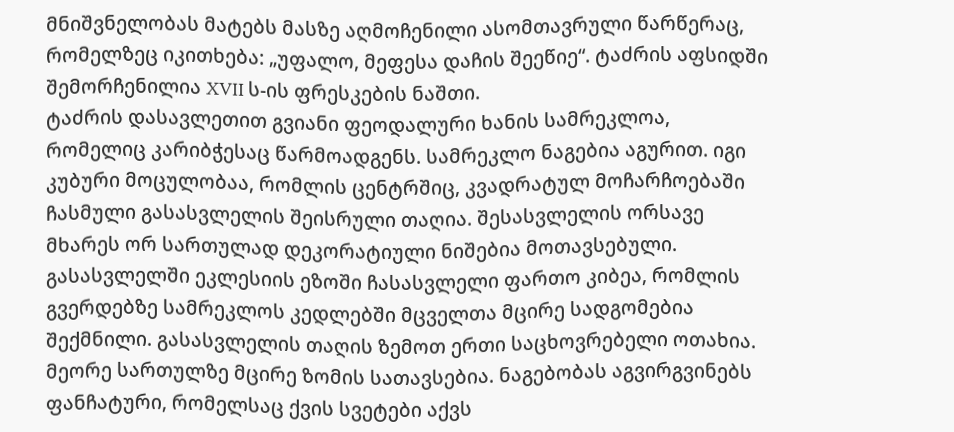მნიშვნელობას მატებს მასზე აღმოჩენილი ასომთავრული წარწერაც, რომელზეც იკითხება: „უფალო, მეფესა დაჩის შეეწიე“. ტაძრის აფსიდში შემორჩენილია XVII ს-ის ფრესკების ნაშთი.
ტაძრის დასავლეთით გვიანი ფეოდალური ხანის სამრეკლოა, რომელიც კარიბჭესაც წარმოადგენს. სამრეკლო ნაგებია აგურით. იგი კუბური მოცულობაა, რომლის ცენტრშიც, კვადრატულ მოჩარჩოებაში ჩასმული გასასვლელის შეისრული თაღია. შესასვლელის ორსავე მხარეს ორ სართულად დეკორატიული ნიშებია მოთავსებული. გასასვლელში ეკლესიის ეზოში ჩასასვლელი ფართო კიბეა, რომლის გვერდებზე სამრეკლოს კედლებში მცველთა მცირე სადგომებია შექმნილი. გასასვლელის თაღის ზემოთ ერთი საცხოვრებელი ოთახია. მეორე სართულზე მცირე ზომის სათავსებია. ნაგებობას აგვირგვინებს ფანჩატური, რომელსაც ქვის სვეტები აქვს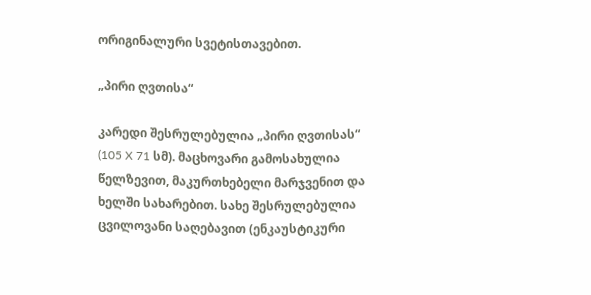ორიგინალური სვეტისთავებით.

„პირი ღვთისა“

კარედი შესრულებულია „პირი ღვთისას“ (105 X 71 სმ). მაცხოვარი გამოსახულია წელზევით, მაკურთხებელი მარჯვენით და ხელში სახარებით. სახე შესრულებულია ცვილოვანი საღებავით (ენკაუსტიკური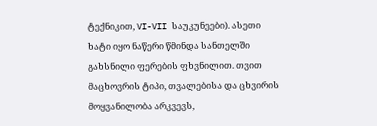ტექნიკით, VI-VII საუკუნეები). ასეთი ხატი იყო ნაწერი წმინდა სანთელში გახსნილი ფერების ფხვნილით. თვით მაცხოვრის ტიპი, თვალებისა და ცხვირის მოყვანილობა არკვევს,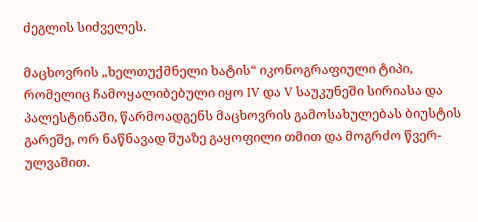ძეგლის სიძველეს.

მაცხოვრის „ხელთუქმნელი ხატის“ იკონოგრაფიული ტიპი, რომელიც ჩამოყალიბებული იყო IV და V საუკუნეში სირიასა და პალესტინაში, წარმოადგენს მაცხოვრის გამოსახულებას ბიუსტის გარეშე, ორ ნაწნავად შუაზე გაყოფილი თმით და მოგრძო წვერ-ულვაშით.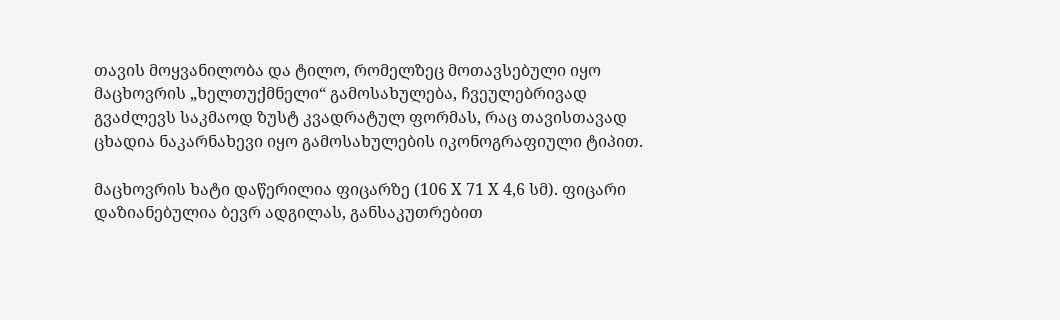თავის მოყვანილობა და ტილო, რომელზეც მოთავსებული იყო მაცხოვრის „ხელთუქმნელი“ გამოსახულება, ჩვეულებრივად გვაძლევს საკმაოდ ზუსტ კვადრატულ ფორმას, რაც თავისთავად ცხადია ნაკარნახევი იყო გამოსახულების იკონოგრაფიული ტიპით.

მაცხოვრის ხატი დაწერილია ფიცარზე (106 X 71 X 4,6 სმ). ფიცარი დაზიანებულია ბევრ ადგილას, განსაკუთრებით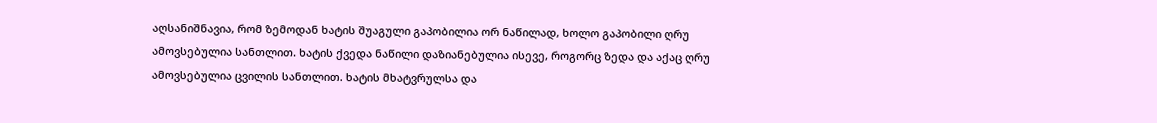აღსანიშნავია, რომ ზემოდან ხატის შუაგული გაპობილია ორ ნაწილად, ხოლო გაპობილი ღრუ ამოვსებულია სანთლით. ხატის ქვედა ნაწილი დაზიანებულია ისევე, როგორც ზედა და აქაც ღრუ ამოვსებულია ცვილის სანთლით. ხატის მხატვრულსა და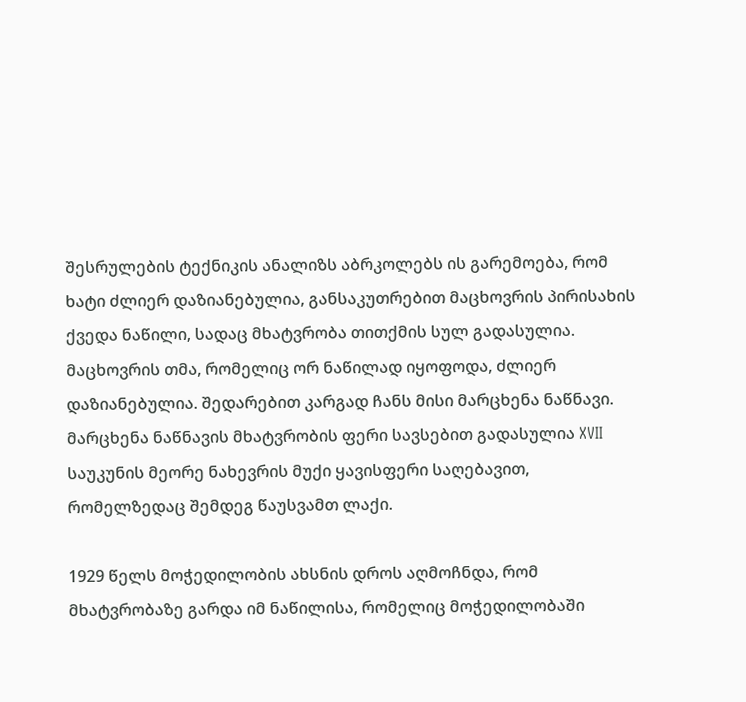შესრულების ტექნიკის ანალიზს აბრკოლებს ის გარემოება, რომ ხატი ძლიერ დაზიანებულია, განსაკუთრებით მაცხოვრის პირისახის ქვედა ნაწილი, სადაც მხატვრობა თითქმის სულ გადასულია. მაცხოვრის თმა, რომელიც ორ ნაწილად იყოფოდა, ძლიერ დაზიანებულია. შედარებით კარგად ჩანს მისი მარცხენა ნაწნავი. მარცხენა ნაწნავის მხატვრობის ფერი სავსებით გადასულია XVII საუკუნის მეორე ნახევრის მუქი ყავისფერი საღებავით, რომელზედაც შემდეგ წაუსვამთ ლაქი.

1929 წელს მოჭედილობის ახსნის დროს აღმოჩნდა, რომ მხატვრობაზე გარდა იმ ნაწილისა, რომელიც მოჭედილობაში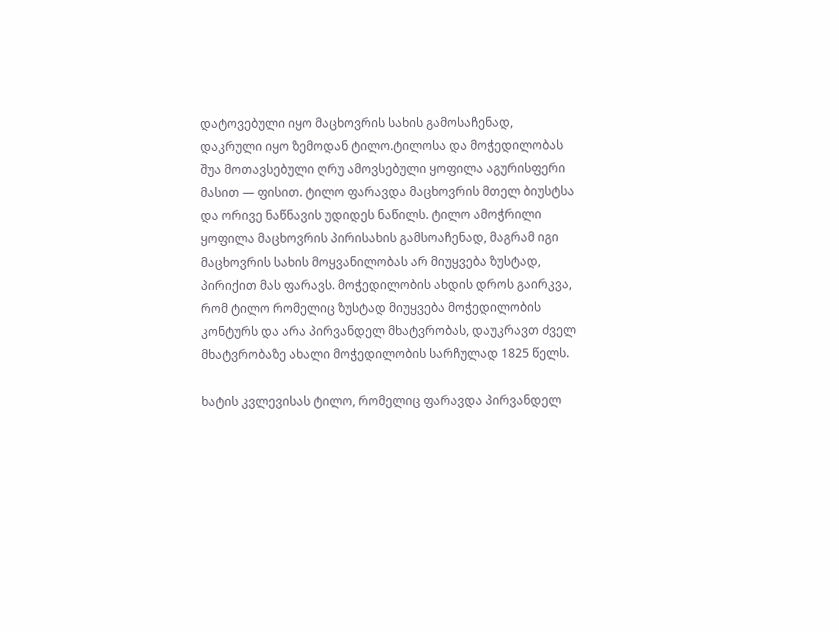დატოვებული იყო მაცხოვრის სახის გამოსაჩენად, დაკრული იყო ზემოდან ტილო.ტილოსა და მოჭედილობას შუა მოთავსებული ღრუ ამოვსებული ყოფილა აგურისფერი მასით — ფისით. ტილო ფარავდა მაცხოვრის მთელ ბიუსტსა და ორივე ნაწნავის უდიდეს ნაწილს. ტილო ამოჭრილი ყოფილა მაცხოვრის პირისახის გამსოაჩენად, მაგრამ იგი მაცხოვრის სახის მოყვანილობას არ მიუყვება ზუსტად, პირიქით მას ფარავს. მოჭედილობის ახდის დროს გაირკვა, რომ ტილო რომელიც ზუსტად მიუყვება მოჭედილობის კონტურს და არა პირვანდელ მხატვრობას, დაუკრავთ ძველ მხატვრობაზე ახალი მოჭედილობის სარჩულად 1825 წელს.

ხატის კვლევისას ტილო, რომელიც ფარავდა პირვანდელ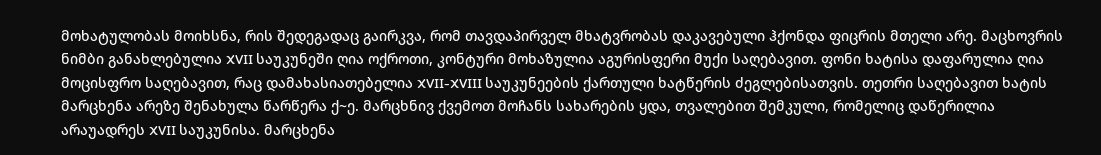მოხატულობას მოიხსნა, რის შედეგადაც გაირკვა, რომ თავდაპირველ მხატვრობას დაკავებული ჰქონდა ფიცრის მთელი არე. მაცხოვრის ნიმბი განახლებულია XVII საუკუნეში ღია ოქროთი, კონტური მოხაზულია აგურისფერი მუქი საღებავით. ფონი ხატისა დაფარულია ღია მოცისფრო საღებავით, რაც დამახასიათებელია XVII-XVIII საუკუნეების ქართული ხატწერის ძეგლებისათვის. თეთრი საღებავით ხატის მარცხენა არეზე შენახულა წარწერა ქ~ე. მარცხნივ ქვემოთ მოჩანს სახარების ყდა, თვალებით შემკული, რომელიც დაწერილია არაუადრეს XVII საუკუნისა. მარცხენა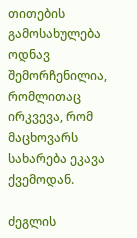თითების გამოსახულება ოდნავ შემორჩენილია, რომლითაც ირკვევა, რომ მაცხოვარს სახარება ეკავა ქვემოდან.

ძეგლის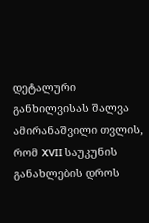დეტალური განხილვისას შალვა ამირანაშვილი თვლის, რომ XVII საუკუნის განახლების დროს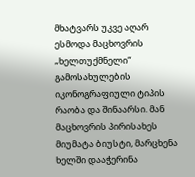მხატვარს უკვე აღარ ესმოდა მაცხოვრის „ხელთუქმნელი“ გამოსახულების იკონოგრაფიული ტიპის რაობა და შინაარსი. მან მაცხოვრის პირისახეს მიუმატა ბიუსტი, მარცხენა ხელში დააჭერინა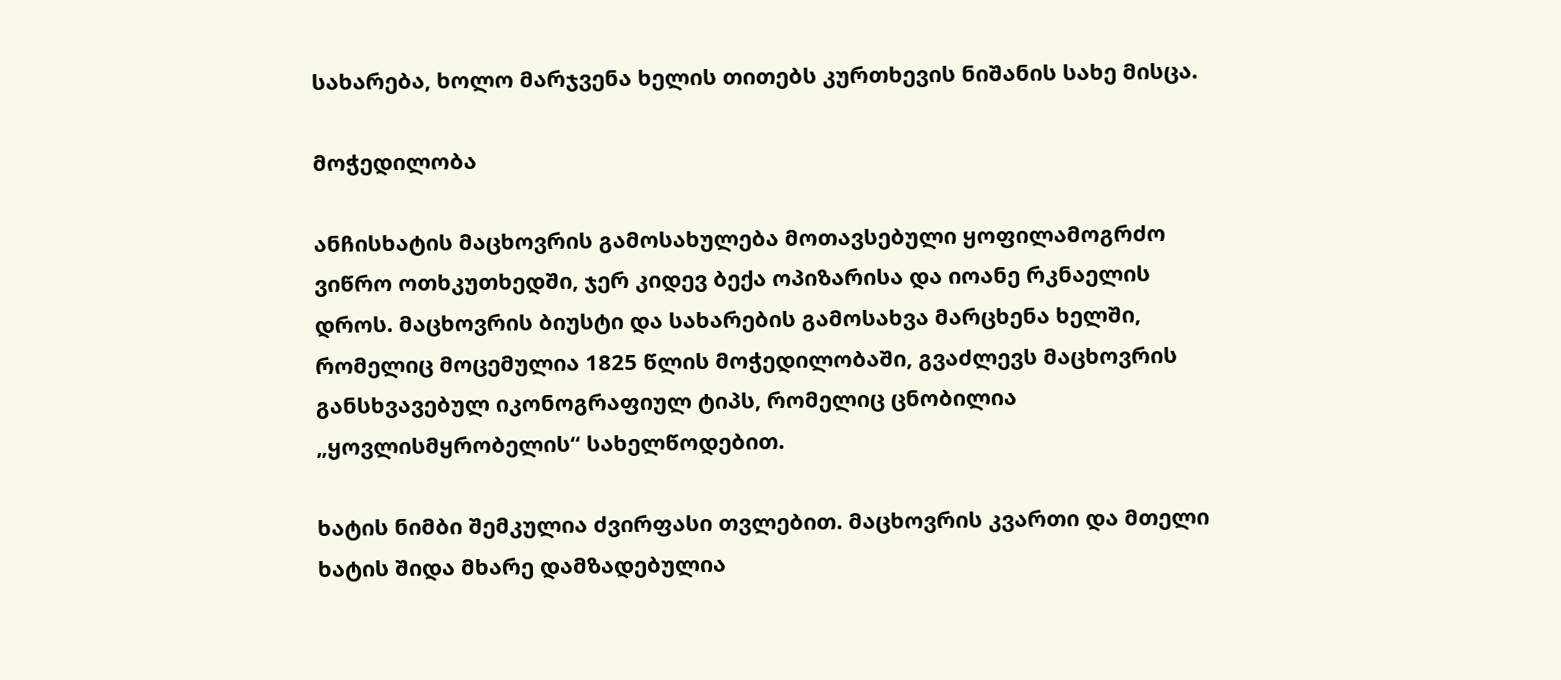სახარება, ხოლო მარჯვენა ხელის თითებს კურთხევის ნიშანის სახე მისცა.

მოჭედილობა

ანჩისხატის მაცხოვრის გამოსახულება მოთავსებული ყოფილამოგრძო ვიწრო ოთხკუთხედში, ჯერ კიდევ ბექა ოპიზარისა და იოანე რკნაელის დროს. მაცხოვრის ბიუსტი და სახარების გამოსახვა მარცხენა ხელში, რომელიც მოცემულია 1825 წლის მოჭედილობაში, გვაძლევს მაცხოვრის განსხვავებულ იკონოგრაფიულ ტიპს, რომელიც ცნობილია „ყოვლისმყრობელის“ სახელწოდებით.

ხატის ნიმბი შემკულია ძვირფასი თვლებით. მაცხოვრის კვართი და მთელი ხატის შიდა მხარე დამზადებულია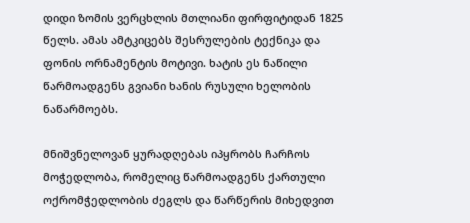დიდი ზომის ვერცხლის მთლიანი ფირფიტიდან 1825 წელს. ამას ამტკიცებს შესრულების ტექნიკა და ფონის ორნამენტის მოტივი. ხატის ეს ნაწილი წარმოადგენს გვიანი ხანის რუსული ხელობის ნაწარმოებს.

მნიშვნელოვან ყურადღებას იპყრობს ჩარჩოს მოჭედლობა, რომელიც წარმოადგენს ქართული ოქრომჭედლობის ძეგლს და წარწერის მიხედვით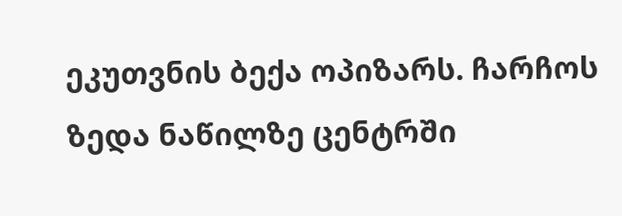ეკუთვნის ბექა ოპიზარს. ჩარჩოს ზედა ნაწილზე ცენტრში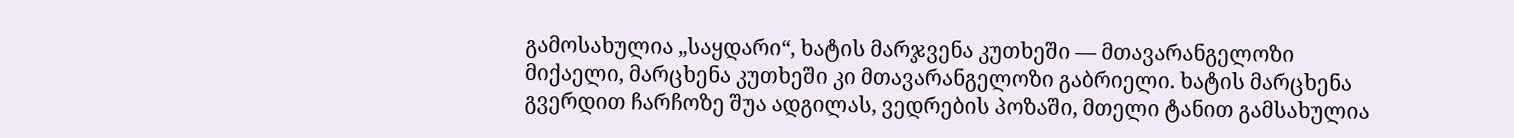გამოსახულია „საყდარი“, ხატის მარჯვენა კუთხეში — მთავარანგელოზი მიქაელი, მარცხენა კუთხეში კი მთავარანგელოზი გაბრიელი. ხატის მარცხენა გვერდით ჩარჩოზე შუა ადგილას, ვედრების პოზაში, მთელი ტანით გამსახულია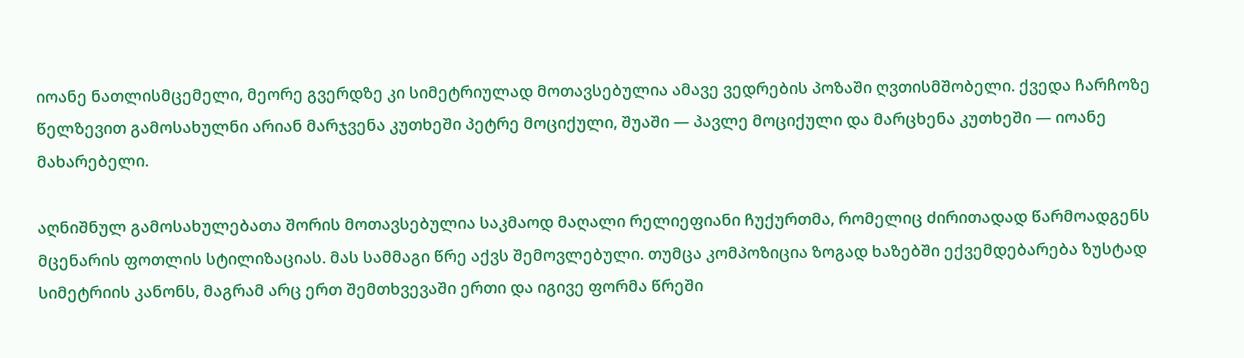იოანე ნათლისმცემელი, მეორე გვერდზე კი სიმეტრიულად მოთავსებულია ამავე ვედრების პოზაში ღვთისმშობელი. ქვედა ჩარჩოზე წელზევით გამოსახულნი არიან მარჯვენა კუთხეში პეტრე მოციქული, შუაში — პავლე მოციქული და მარცხენა კუთხეში — იოანე მახარებელი.

აღნიშნულ გამოსახულებათა შორის მოთავსებულია საკმაოდ მაღალი რელიეფიანი ჩუქურთმა, რომელიც ძირითადად წარმოადგენს მცენარის ფოთლის სტილიზაციას. მას სამმაგი წრე აქვს შემოვლებული. თუმცა კომპოზიცია ზოგად ხაზებში ექვემდებარება ზუსტად სიმეტრიის კანონს, მაგრამ არც ერთ შემთხვევაში ერთი და იგივე ფორმა წრეში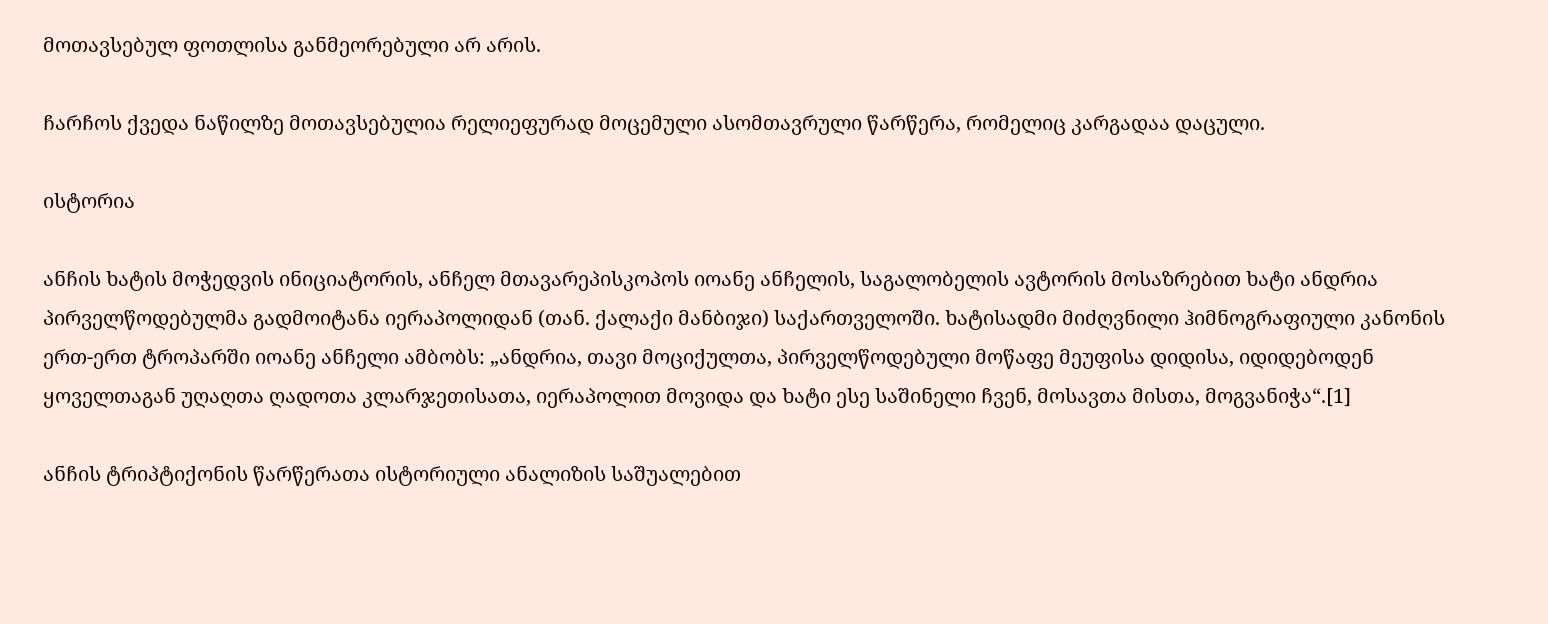მოთავსებულ ფოთლისა განმეორებული არ არის.

ჩარჩოს ქვედა ნაწილზე მოთავსებულია რელიეფურად მოცემული ასომთავრული წარწერა, რომელიც კარგადაა დაცული.

ისტორია

ანჩის ხატის მოჭედვის ინიციატორის, ანჩელ მთავარეპისკოპოს იოანე ანჩელის, საგალობელის ავტორის მოსაზრებით ხატი ანდრია პირველწოდებულმა გადმოიტანა იერაპოლიდან (თან. ქალაქი მანბიჯი) საქართველოში. ხატისადმი მიძღვნილი ჰიმნოგრაფიული კანონის ერთ-ერთ ტროპარში იოანე ანჩელი ამბობს: „ანდრია, თავი მოციქულთა, პირველწოდებული მოწაფე მეუფისა დიდისა, იდიდებოდენ ყოველთაგან უღაღთა ღადოთა კლარჯეთისათა, იერაპოლით მოვიდა და ხატი ესე საშინელი ჩვენ, მოსავთა მისთა, მოგვანიჭა“.[1]

ანჩის ტრიპტიქონის წარწერათა ისტორიული ანალიზის საშუალებით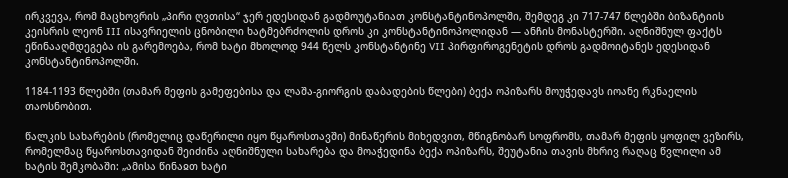ირკვევა, რომ მაცხოვრის „პირი ღვთისა“ ჯერ ედესიდან გადმოუტანიათ კონსტანტინოპოლში, შემდეგ კი 717-747 წლებში ბიზანტიის კეისრის ლეონ III ისავრიელის ცნობილი ხატმებრძოლის დროს კი კონსტანტინოპოლიდან — ანჩის მონასტერში. აღნიშნულ ფაქტს ეწინააღმდეგება ის გარემოება, რომ ხატი მხოლოდ 944 წელს კონსტანტინე VII პირფიროგენეტის დროს გადმოიტანეს ედესიდან კონსტანტინოპოლში.

1184-1193 წლებში (თამარ მეფის გამეფებისა და ლაშა-გიორგის დაბადების წლები) ბექა ოპიზარს მოუჭედავს იოანე რკნაელის თაოსნობით.

წალკის სახარების (რომელიც დაწერილი იყო წყაროსთავში) მინაწერის მიხედვით, მწიგნობარ სოფრომს, თამარ მეფის ყოფილ ვეზირს, რომელმაც წყაროსთავიდან შეიძინა აღნიშნული სახარება და მოაჭედინა ბექა ოპიზარს, შეუტანია თავის მხრივ რაღაც წვლილი ამ ხატის შემკობაში: „ამისა წინაჲთ ხატი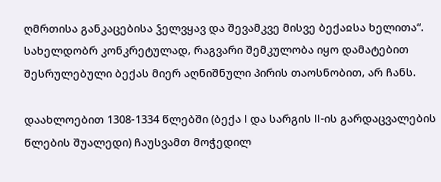ღმრთისა განკაცებისა ჴელვყავ და შევამკვე მისვე ბექაჲსა ხელითა“. სახელდობრ კონკრეტულად, რაგვარი შემკულობა იყო დამატებით შესრულებული ბექას მიერ აღნიშნული პირის თაოსნობით, არ ჩანს.

დაახლოებით 1308-1334 წლებში (ბექა I და სარგის II-ის გარდაცვალების წლების შუალედი) ჩაუსვამთ მოჭედილ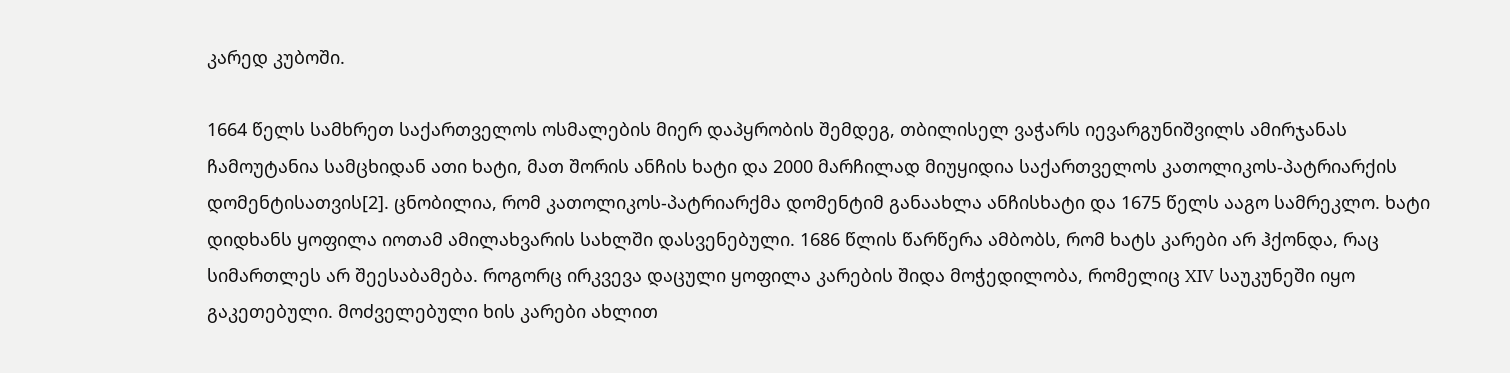კარედ კუბოში.

1664 წელს სამხრეთ საქართველოს ოსმალების მიერ დაპყრობის შემდეგ, თბილისელ ვაჭარს იევარგუნიშვილს ამირჯანას ჩამოუტანია სამცხიდან ათი ხატი, მათ შორის ანჩის ხატი და 2000 მარჩილად მიუყიდია საქართველოს კათოლიკოს-პატრიარქის დომენტისათვის[2]. ცნობილია, რომ კათოლიკოს-პატრიარქმა დომენტიმ განაახლა ანჩისხატი და 1675 წელს ააგო სამრეკლო. ხატი დიდხანს ყოფილა იოთამ ამილახვარის სახლში დასვენებული. 1686 წლის წარწერა ამბობს, რომ ხატს კარები არ ჰქონდა, რაც სიმართლეს არ შეესაბამება. როგორც ირკვევა დაცული ყოფილა კარების შიდა მოჭედილობა, რომელიც XIV საუკუნეში იყო გაკეთებული. მოძველებული ხის კარები ახლით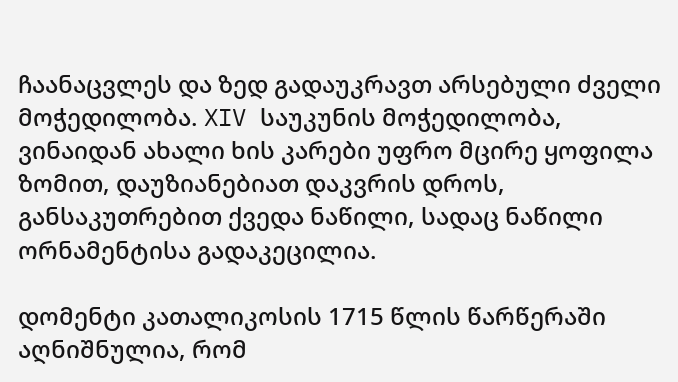ჩაანაცვლეს და ზედ გადაუკრავთ არსებული ძველი მოჭედილობა. XIV საუკუნის მოჭედილობა, ვინაიდან ახალი ხის კარები უფრო მცირე ყოფილა ზომით, დაუზიანებიათ დაკვრის დროს, განსაკუთრებით ქვედა ნაწილი, სადაც ნაწილი ორნამენტისა გადაკეცილია.

დომენტი კათალიკოსის 1715 წლის წარწერაში აღნიშნულია, რომ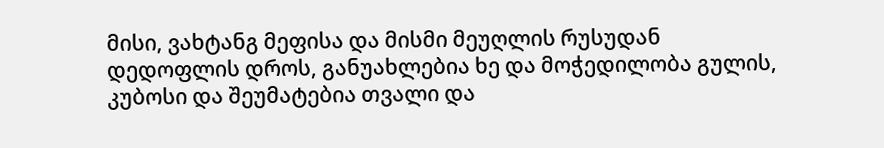მისი, ვახტანგ მეფისა და მისმი მეუღლის რუსუდან დედოფლის დროს, განუახლებია ხე და მოჭედილობა გულის, კუბოსი და შეუმატებია თვალი და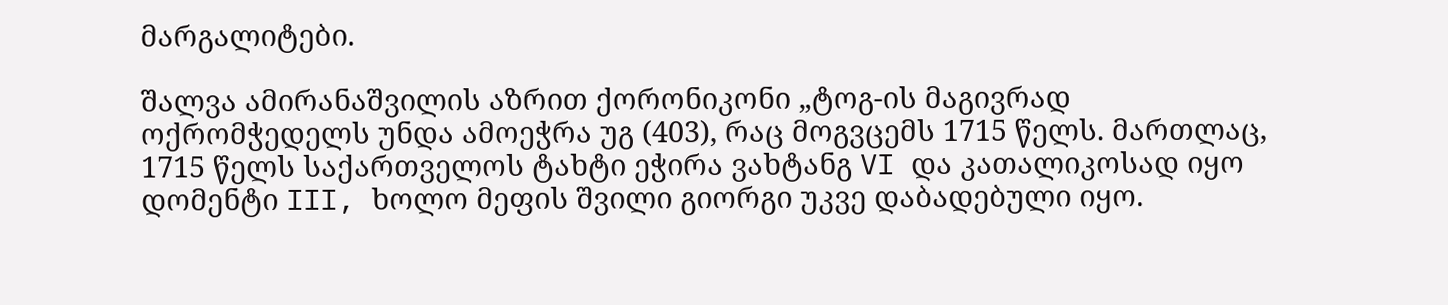მარგალიტები.

შალვა ამირანაშვილის აზრით ქორონიკონი „ტოგ-ის მაგივრად ოქრომჭედელს უნდა ამოეჭრა უგ (403), რაც მოგვცემს 1715 წელს. მართლაც, 1715 წელს საქართველოს ტახტი ეჭირა ვახტანგ VI და კათალიკოსად იყო დომენტი III, ხოლო მეფის შვილი გიორგი უკვე დაბადებული იყო.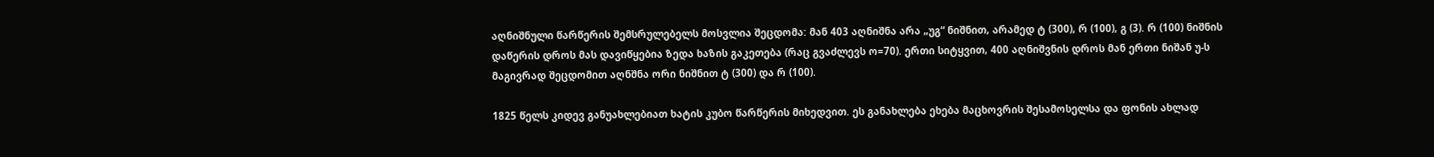აღნიშნული წარწერის შემსრულებელს მოსვლია შეცდომა: მან 403 აღნიშნა არა „უგ“ ნიშნით, არამედ ტ (300), რ (100), გ (3). რ (100) ნიშნის დაწერის დროს მას დავიწყებია ზედა ხაზის გაკეთება (რაც გვაძლევს ო=70). ერთი სიტყვით, 400 აღნიშვნის დროს მან ერთი ნიშან უ-ს მაგივრად შეცდომით აღნშნა ორი ნიშნით ტ (300) და რ (100).

1825 წელს კიდევ განუახლებიათ ხატის კუბო წარწერის მიხედვით. ეს განახლება ეხება მაცხოვრის შესამოსელსა და ფონის ახლად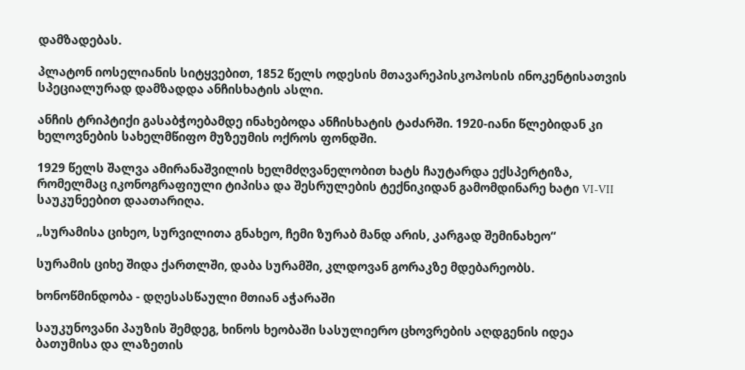დამზადებას.

პლატონ იოსელიანის სიტყვებით, 1852 წელს ოდესის მთავარეპისკოპოსის ინოკენტისათვის სპეციალურად დამზადდა ანჩისხატის ასლი.

ანჩის ტრიპტიქი გასაბჭოებამდე ინახებოდა ანჩისხატის ტაძარში. 1920-იანი წლებიდან კი ხელოვნების სახელმწიფო მუზეუმის ოქროს ფონდში.

1929 წელს შალვა ამირანაშვილის ხელმძღვანელობით ხატს ჩაუტარდა ექსპერტიზა, რომელმაც იკონოგრაფიული ტიპისა და შესრულების ტექნიკიდან გამომდინარე ხატი VI-VII საუკუნეებით დაათარიღა.

„სურამისა ციხეო, სურვილითა გნახეო, ჩემი ზურაბ მანდ არის, კარგად შემინახეო“

სურამის ციხე შიდა ქართლში, დაბა სურამში, კლდოვან გორაკზე მდებარეობს.

ხონოწმინდობა - დღესასწაული მთიან აჭარაში

საუკუნოვანი პაუზის შემდეგ, ხინოს ხეობაში სასულიერო ცხოვრების აღდგენის იდეა ბათუმისა და ლაზეთის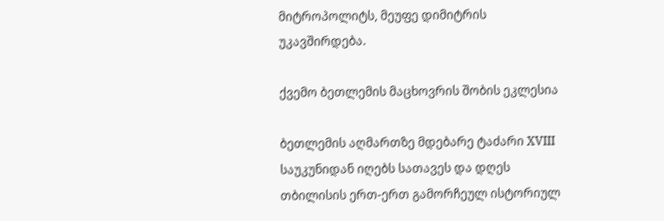მიტროპოლიტს, მეუფე დიმიტრის უკავშირდება.

ქვემო ბეთლემის მაცხოვრის შობის ეკლესია

ბეთლემის აღმართზე მდებარე ტაძარი XVIII საუკუნიდან იღებს სათავეს და დღეს თბილისის ერთ-ერთ გამორჩეულ ისტორიულ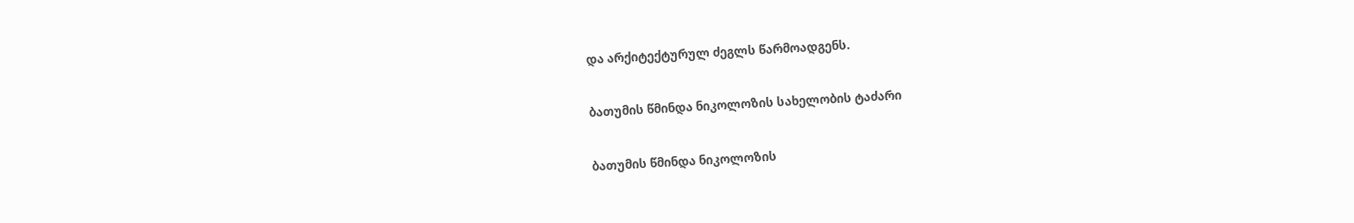და არქიტექტურულ ძეგლს წარმოადგენს.

ბათუმის წმინდა ნიკოლოზის სახელობის ტაძარი

ბათუმის წმინდა ნიკოლოზის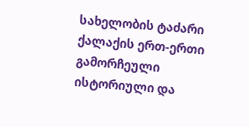სახელობის ტაძარი ქალაქის ერთ-ერთი გამორჩეული ისტორიული და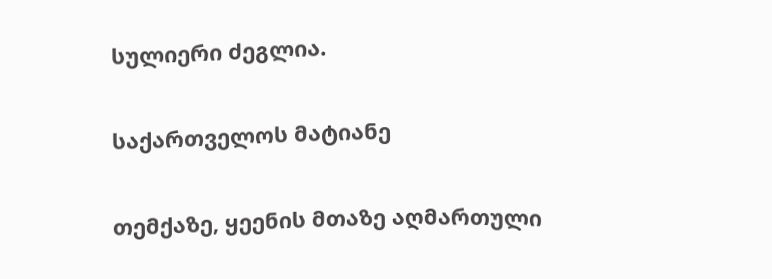სულიერი ძეგლია.

საქართველოს მატიანე

თემქაზე, ყეენის მთაზე აღმართული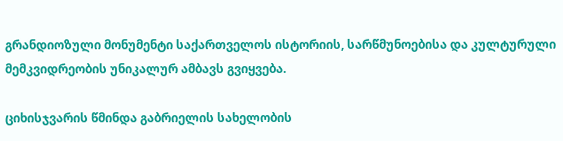გრანდიოზული მონუმენტი საქართველოს ისტორიის, სარწმუნოებისა და კულტურული მემკვიდრეობის უნიკალურ ამბავს გვიყვება.

ციხისჯვარის წმინდა გაბრიელის სახელობის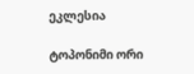ეკლესია

ტოპონიმი ორი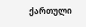ქართული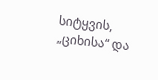სიტყვის, „ციხისა“ და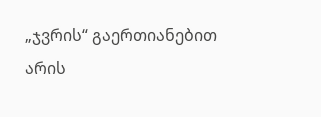„ჯვრის“ გაერთიანებით არის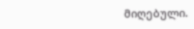მიღებული.